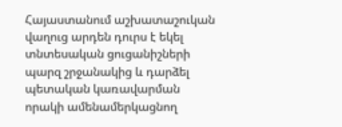Հայաստանում աշխատաշուկան վաղուց արդեն դուրս է եկել տնտեսական ցուցանիշների պարզ շրջանակից և դարձել պետական կառավարման որակի ամենամերկացնող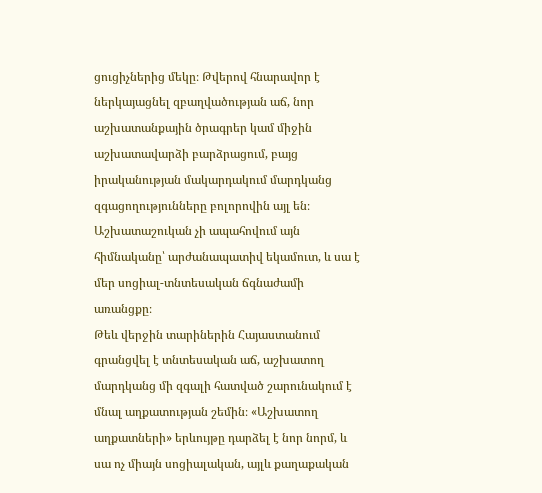ցուցիչներից մեկը։ Թվերով հնարավոր է ներկայացնել զբաղվածության աճ, նոր աշխատանքային ծրագրեր կամ միջին աշխատավարձի բարձրացում, բայց իրականության մակարդակում մարդկանց զգացողությունները բոլորովին այլ են։ Աշխատաշուկան չի ապահովում այն հիմնականը՝ արժանապատիվ եկամուտ, և սա է մեր սոցիալ-տնտեսական ճգնաժամի առանցքը։
Թեև վերջին տարիներին Հայաստանում գրանցվել է տնտեսական աճ, աշխատող մարդկանց մի զգալի հատված շարունակում է մնալ աղքատության շեմին։ «Աշխատող աղքատների» երևույթը դարձել է նոր նորմ, և սա ոչ միայն սոցիալական, այլև քաղաքական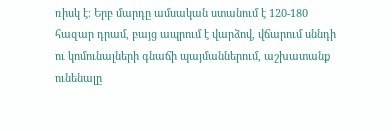ռիսկ է։ Երբ մարդը ամսական ստանում է 120-180 հազար դրամ, բայց ապրում է վարձով, վճարում սննդի ու կոմունալների գնաճի պայմաններում, աշխատանք ունենալը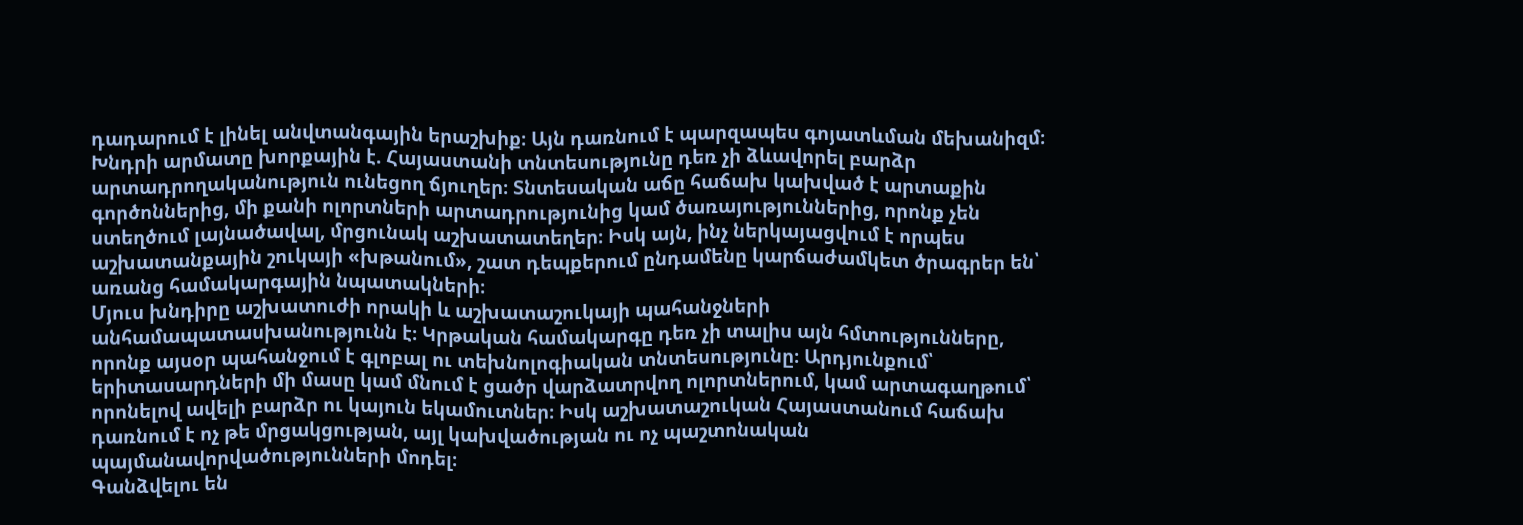դադարում է լինել անվտանգային երաշխիք։ Այն դառնում է պարզապես գոյատևման մեխանիզմ։
Խնդրի արմատը խորքային է. Հայաստանի տնտեսությունը դեռ չի ձևավորել բարձր արտադրողականություն ունեցող ճյուղեր։ Տնտեսական աճը հաճախ կախված է արտաքին գործոններից, մի քանի ոլորտների արտադրությունից կամ ծառայություններից, որոնք չեն ստեղծում լայնածավալ, մրցունակ աշխատատեղեր։ Իսկ այն, ինչ ներկայացվում է որպես աշխատանքային շուկայի «խթանում», շատ դեպքերում ընդամենը կարճաժամկետ ծրագրեր են՝ առանց համակարգային նպատակների։
Մյուս խնդիրը աշխատուժի որակի և աշխատաշուկայի պահանջների անհամապատասխանությունն է։ Կրթական համակարգը դեռ չի տալիս այն հմտությունները, որոնք այսօր պահանջում է գլոբալ ու տեխնոլոգիական տնտեսությունը։ Արդյունքում՝ երիտասարդների մի մասը կամ մնում է ցածր վարձատրվող ոլորտներում, կամ արտագաղթում՝ որոնելով ավելի բարձր ու կայուն եկամուտներ։ Իսկ աշխատաշուկան Հայաստանում հաճախ դառնում է ոչ թե մրցակցության, այլ կախվածության ու ոչ պաշտոնական պայմանավորվածությունների մոդել։
Գանձվելու են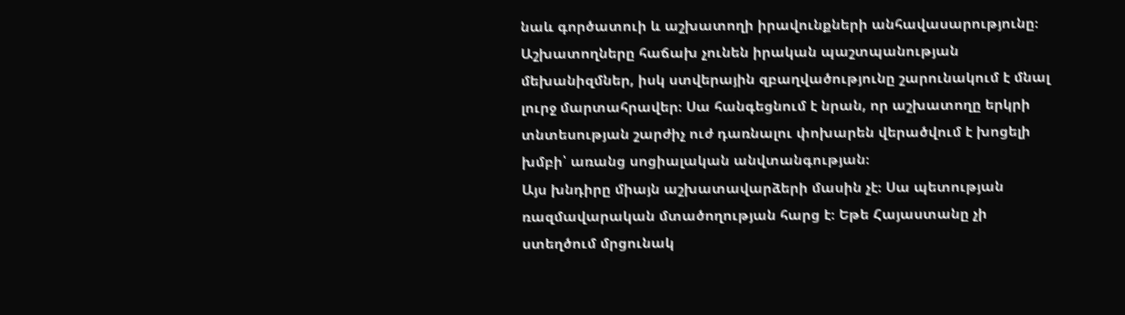նաև գործատուի և աշխատողի իրավունքների անհավասարությունը։ Աշխատողները հաճախ չունեն իրական պաշտպանության մեխանիզմներ, իսկ ստվերային զբաղվածությունը շարունակում է մնալ լուրջ մարտահրավեր։ Սա հանգեցնում է նրան, որ աշխատողը երկրի տնտեսության շարժիչ ուժ դառնալու փոխարեն վերածվում է խոցելի խմբի՝ առանց սոցիալական անվտանգության։
Այս խնդիրը միայն աշխատավարձերի մասին չէ։ Սա պետության ռազմավարական մտածողության հարց է։ Եթե Հայաստանը չի ստեղծում մրցունակ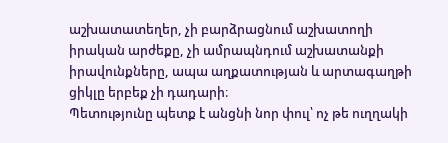աշխատատեղեր, չի բարձրացնում աշխատողի իրական արժեքը, չի ամրապնդում աշխատանքի իրավունքները, ապա աղքատության և արտագաղթի ցիկլը երբեք չի դադարի։
Պետությունը պետք է անցնի նոր փուլ՝ ոչ թե ուղղակի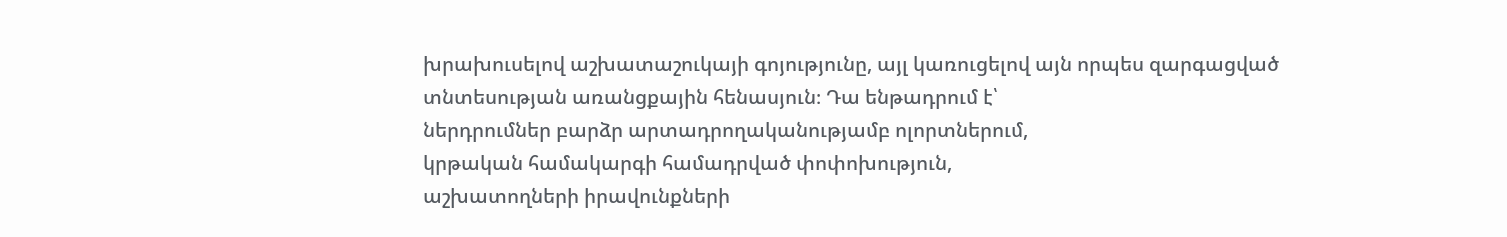խրախուսելով աշխատաշուկայի գոյությունը, այլ կառուցելով այն որպես զարգացված տնտեսության առանցքային հենասյուն։ Դա ենթադրում է՝
ներդրումներ բարձր արտադրողականությամբ ոլորտներում,
կրթական համակարգի համադրված փոփոխություն,
աշխատողների իրավունքների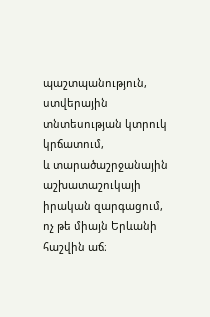պաշտպանություն,
ստվերային տնտեսության կտրուկ կրճատում,
և տարածաշրջանային աշխատաշուկայի իրական զարգացում, ոչ թե միայն Երևանի հաշվին աճ։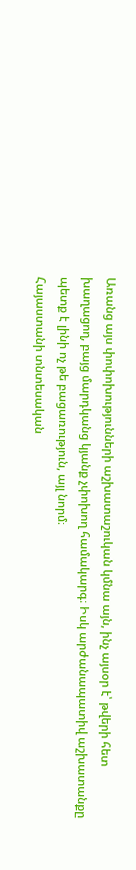Առանց այս փոփոխությունների աշխատաշուկան կմնա այն, ինչ այսօր է՝ թվերի հետ խաղացող, բայց մարդկանց կյանք չփոխող համակարգ։ Իսկ արժանապատիվ աշխատանքը պետք է լինի ոչ թե բացառություն, այլ նորմ։
Հայաստանի տնտեսական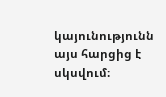կայունությունն այս հարցից է սկսվում։